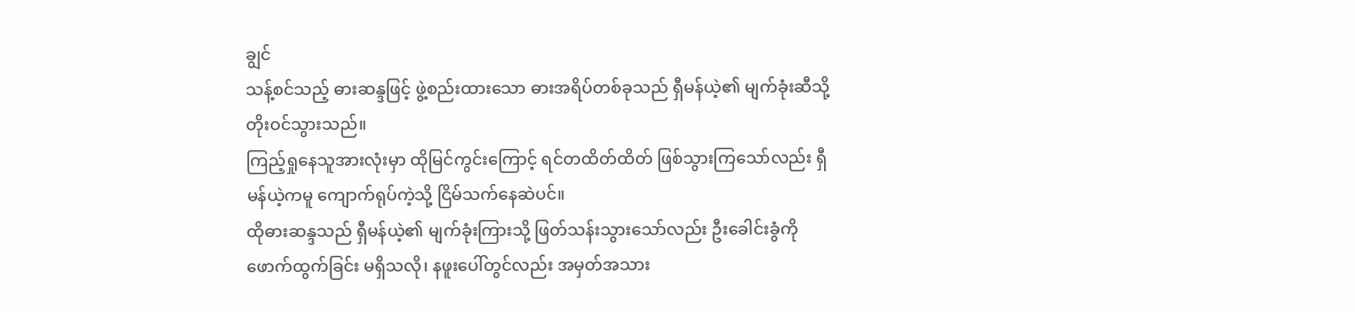ချွင်
သန့်စင်သည့် ဓားဆန္ဒဖြင့် ဖွဲ့စည်းထားသော ဓားအရိပ်တစ်ခုသည် ရှီမန်ယဲ့၏ မျက်ခုံးဆီသို့ တိုးဝင်သွားသည်။
ကြည့်ရှုနေသူအားလုံးမှာ ထိုမြင်ကွင်းကြောင့် ရင်တထိတ်ထိတ် ဖြစ်သွားကြသော်လည်း ရှီမန်ယဲ့ကမူ ကျောက်ရုပ်ကဲ့သို့ ငြိမ်သက်နေဆဲပင်။
ထိုဓားဆန္ဒသည် ရှီမန်ယဲ့၏ မျက်ခုံးကြားသို့ ဖြတ်သန်းသွားသော်လည်း ဦးခေါင်းခွံကို ဖောက်ထွက်ခြင်း မရှိသလို၊ နဖူးပေါ်တွင်လည်း အမှတ်အသား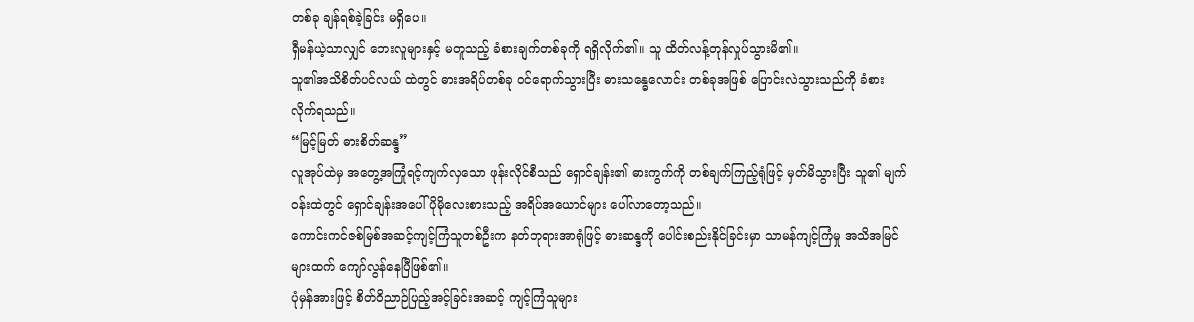တစ်ခု ချန်ရစ်ခဲ့ခြင်း မရှိပေ။
ရှီမန်ယဲ့သာလျှင် ဘေးလူများနှင့် မတူသည့် ခံစားချက်တစ်ခုကို ရရှိလိုက်၏။ သူ ထိတ်လန့်တုန်လှုပ်သွားမိ၏။
သူ၏အသိစိတ်ပင်လယ် ထဲတွင် ဓားအရိပ်တစ်ခု ဝင်ရောက်သွားပြီး ဓားသန္ဓေလောင်း တစ်ခုအဖြစ် ပြောင်းလဲသွားသည်ကို ခံစားလိုက်ရသည်။
“မြင့်မြတ် ဓားစိတ်ဆန္ဒ”
လူအုပ်ထဲမှ အတွေ့အကြုံရင့်ကျက်လှသော ဖုန်းလိုင်စီသည် ရှောင်ချန်း၏ ဓားကွက်ကို တစ်ချက်ကြည့်ရုံဖြင့် မှတ်မိသွားပြီး သူ၏ မျက်ဝန်းထဲတွင် ရှောင်ချန်းအပေါ် ပိုမိုလေးစားသည့် အရိပ်အယောင်များ ပေါ်လာတော့သည်။
ကောင်းကင်ဇစ်မြစ်အဆင့်ကျင့်ကြံသူတစ်ဦးက နတ်ဘုရားအာရုံဖြင့် ဓားဆန္ဒကို ပေါင်းစည်းနိုင်ခြင်းမှာ သာမန်ကျင့်ကြံမှု အသိအမြင်များထက် ကျော်လွန်နေပြီဖြစ်၏။
ပုံမှန်အားဖြင့် စိတ်ဝိညာဉ်ပြည့်အင့်ခြင်းအဆင့် ကျင့်ကြံသူများ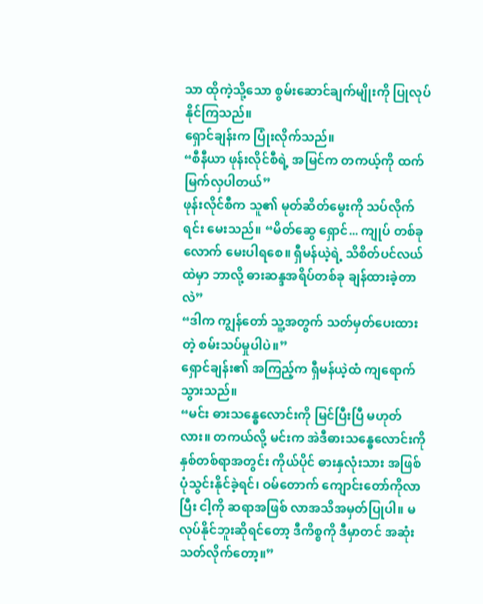သာ ထိုကဲ့သို့သော စွမ်းဆောင်ချက်မျိုးကို ပြုလုပ်နိုင်ကြသည်။
ရှောင်ချန်းက ပြုံးလိုက်သည်။
“စီနီယာ ဖုန်းလိုင်စီရဲ့ အမြင်က တကယ့်ကို ထက်မြက်လှပါတယ်”
ဖုန်းလိုင်စီက သူ၏ မုတ်ဆိတ်မွေးကို သပ်လိုက်ရင်း မေးသည်။ “မိတ်ဆွေ ရှောင်... ကျုပ် တစ်ခုလောက် မေးပါရစေ။ ရှီမန်ယဲ့ရဲ့ သိစိတ်ပင်လယ်ထဲမှာ ဘာလို့ ဓားဆန္ဒအရိပ်တစ်ခု ချန်ထားခဲ့တာလဲ”
“ဒါက ကျွန်တော် သူ့အတွက် သတ်မှတ်ပေးထားတဲ့ စမ်းသပ်မှုပါပဲ။”
ရှောင်ချန်း၏ အကြည့်က ရှီမန်ယဲ့ထံ ကျရောက်သွားသည်။
“မင်း ဓားသန္ဓေလောင်းကို မြင်ပြီးပြီ မဟုတ်လား။ တကယ်လို့ မင်းက အဲဒီဓားသန္ဓေလောင်းကို နှစ်တစ်ရာအတွင်း ကိုယ်ပိုင် ဓားနှလုံးသား အဖြစ် ပုံသွင်းနိုင်ခဲ့ရင်၊ ဝမ်တောက် ကျောင်းတော်ကိုလာပြီး ငါ့ကို ဆရာအဖြစ် လာအသိအမှတ်ပြုပါ။ မလုပ်နိုင်ဘူးဆိုရင်တော့ ဒီကိစ္စကို ဒီမှာတင် အဆုံးသတ်လိုက်တော့။”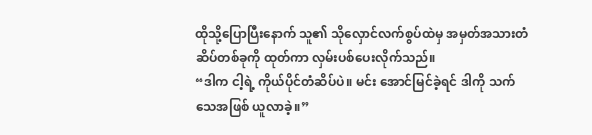ထိုသို့ပြောပြီးနောက် သူ၏ သိုလှောင်လက်စွပ်ထဲမှ အမှတ်အသားတံဆိပ်တစ်ခုကို ထုတ်ကာ လှမ်းပစ်ပေးလိုက်သည်။
“ဒါက ငါ့ရဲ့ ကိုယ်ပိုင်တံဆိပ်ပဲ။ မင်း အောင်မြင်ခဲ့ရင် ဒါကို သက်သေအဖြစ် ယူလာခဲ့။”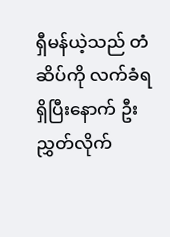ရှီမန်ယဲ့သည် တံဆိပ်ကို လက်ခံရရှိပြီးနောက် ဦးညွှတ်လိုက်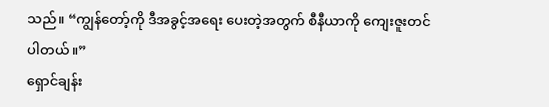သည်။ “ကျွန်တော့်ကို ဒီအခွင့်အရေး ပေးတဲ့အတွက် စီနီယာကို ကျေးဇူးတင်ပါတယ်။”
ရှောင်ချန်း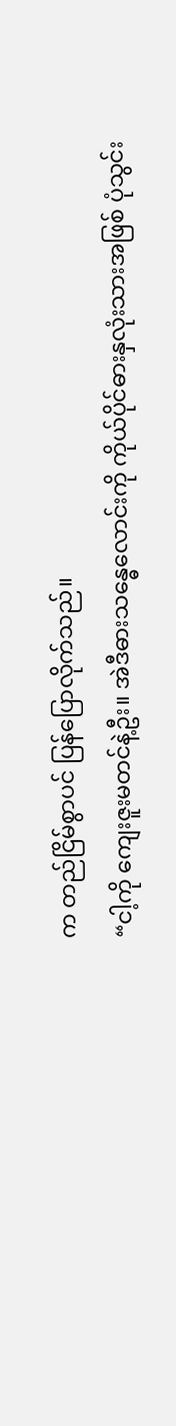က တည်ငြိမ်စွာပင် ပြန်ပြောလိုက်သည်။
“ငါ့ကို ကျေးဇူးမတင်နဲ့ဦး။ အဲဒီဓားသန္ဓေလောင်းကို ကိုယ်ပိုင်ဓားနှလုံးသားအဖြစ် ပုံသွင်း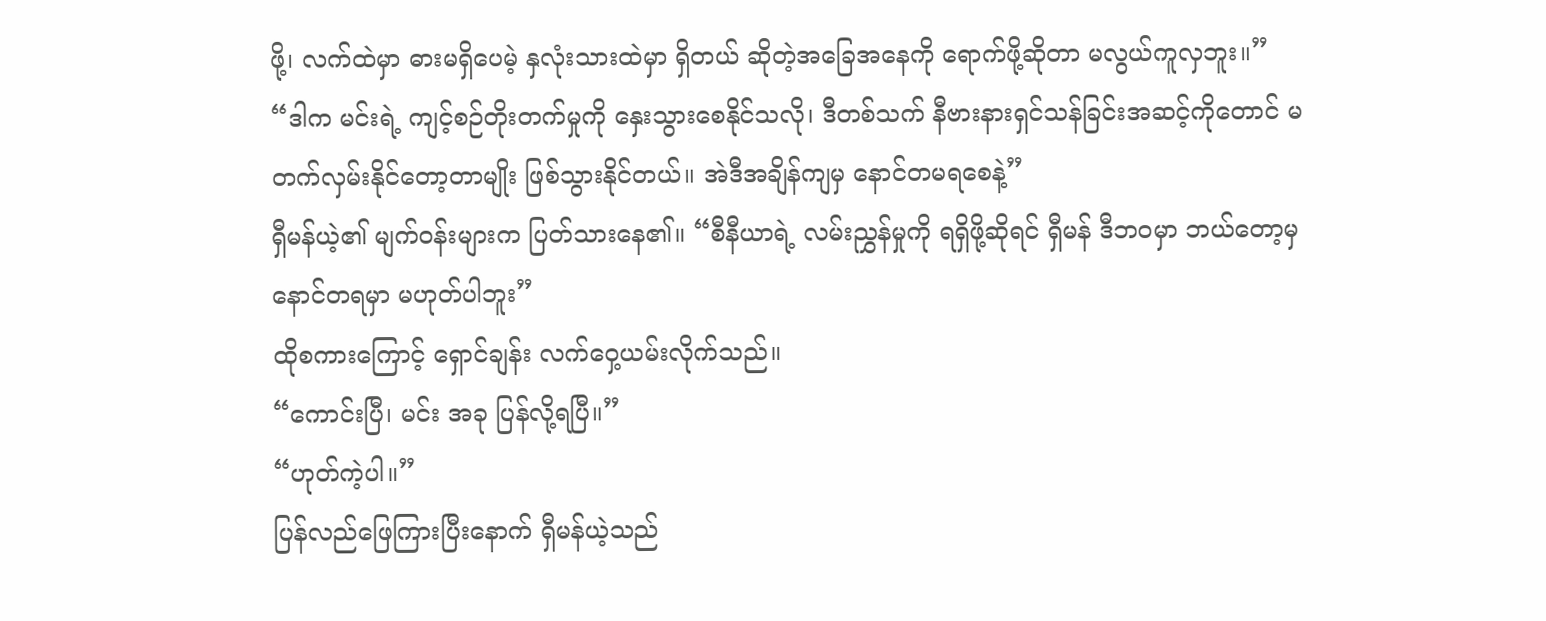ဖို့၊ လက်ထဲမှာ ဓားမရှိပေမဲ့ နှလုံးသားထဲမှာ ရှိတယ် ဆိုတဲ့အခြေအနေကို ရောက်ဖို့ဆိုတာ မလွယ်ကူလှဘူး။”
“ဒါက မင်းရဲ့ ကျင့်စဉ်တိုးတက်မှုကို နှေးသွားစေနိုင်သလို၊ ဒီတစ်သက် နီဗားနားရှင်သန်ခြင်းအဆင့်ကိုတောင် မတက်လှမ်းနိုင်တော့တာမျိုး ဖြစ်သွားနိုင်တယ်။ အဲဒီအချိန်ကျမှ နောင်တမရစေနဲ့”
ရှီမန်ယဲ့၏ မျက်ဝန်းများက ပြတ်သားနေ၏။ “စီနီယာရဲ့ လမ်းညွှန်မှုကို ရရှိဖို့ဆိုရင် ရှီမန် ဒီဘဝမှာ ဘယ်တော့မှ နောင်တရမှာ မဟုတ်ပါဘူး”
ထိုစကားကြောင့် ရှောင်ချန်း လက်ဝှေ့ယမ်းလိုက်သည်။
“ကောင်းပြီ၊ မင်း အခု ပြန်လို့ရပြီ။”
“ဟုတ်ကဲ့ပါ။”
ပြန်လည်ဖြေကြားပြီးနောက် ရှီမန်ယဲ့သည်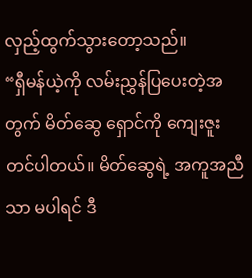လှည့်ထွက်သွားတော့သည်။
“ရှီမန်ယဲ့ကို လမ်းညွှန်ပြပေးတဲ့အတွက် မိတ်ဆွေ ရှောင်ကို ကျေးဇူးတင်ပါတယ်။ မိတ်ဆွေရဲ့ အကူအညီသာ မပါရင် ဒီ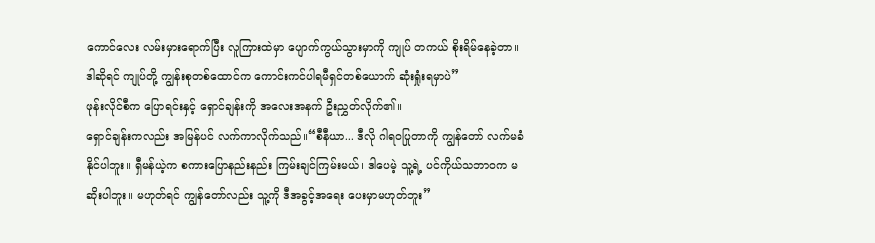ကောင်လေး လမ်းမှားရောက်ပြီး လူကြားထဲမှာ ပျောက်ကွယ်သွားမှာကို ကျုပ် တကယ် စိုးရိမ်နေခဲ့တာ။ ဒါဆိုရင် ကျုပ်တို့ ကျွန်းစုတစ်ထောင်က ကောင်းကင်ပါရမီရှင်တစ်ယောက် ဆုံးရှုံးရမှာပဲ”
ဖုန်းလိုင်စီက ပြောရင်းနှင့် ရှောင်ချန်းကို အလေးအနက် ဦးညွှတ်လိုက်၏။
ရှောင်ချန်းကလည်း အမြန်ပင် လက်ကာလိုက်သည်။“စီနီယာ... ဒီလို ဂါရဝပြုတာကို ကျွန်တော် လက်မခံနိုင်ပါဘူး။ ရှီမန်ယဲ့က စကားပြောနည်းနည်း ကြမ်းချင်ကြမ်းမယ်၊ ဒါပေမဲ့ သူ့ရဲ့ ပင်ကိုယ်သဘာဝက မဆိုးပါဘူး။ မဟုတ်ရင် ကျွန်တော်လည်း သူ့ကို ဒီအခွင့်အရေး ပေးမှာမဟုတ်ဘူး”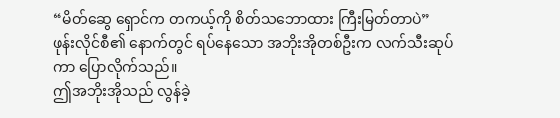“မိတ်ဆွေ ရှောင်က တကယ့်ကို စိတ်သဘောထား ကြီးမြတ်တာပဲ”
ဖုန်းလိုင်စီ၏ နောက်တွင် ရပ်နေသော အဘိုးအိုတစ်ဦးက လက်သီးဆုပ်ကာ ပြောလိုက်သည်။
ဤအဘိုးအိုသည် လွန်ခဲ့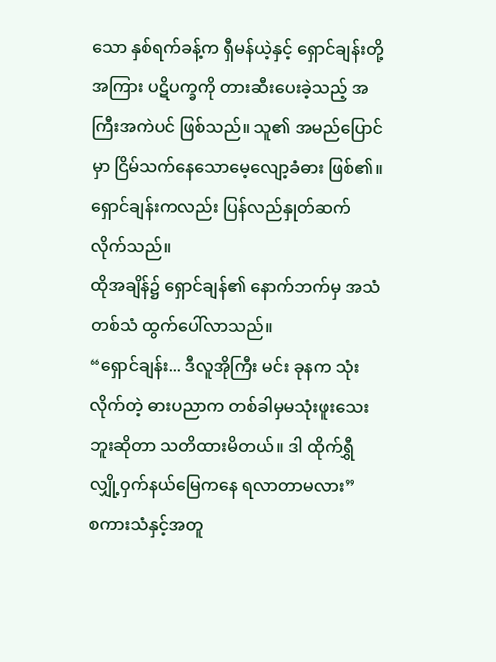သော နှစ်ရက်ခန့်က ရှီမန်ယဲ့နှင့် ရှောင်ချန်းတို့အကြား ပဋိပက္ခကို တားဆီးပေးခဲ့သည့် အကြီးအကဲပင် ဖြစ်သည်။ သူ၏ အမည်ပြောင်မှာ ငြိမ်သက်နေသောမေ့လျော့ခံဓား ဖြစ်၏။
ရှောင်ချန်းကလည်း ပြန်လည်နှုတ်ဆက်လိုက်သည်။
ထိုအချိန်၌ ရှောင်ချန်၏ နောက်ဘက်မှ အသံတစ်သံ ထွက်ပေါ်လာသည်။
“ရှောင်ချန်း... ဒီလူအိုကြီး မင်း ခုနက သုံးလိုက်တဲ့ ဓားပညာက တစ်ခါမှမသုံးဖူးသေးဘူးဆိုတာ သတိထားမိတယ်။ ဒါ ထိုက်ရွှီ လျှို့ဝှက်နယ်မြေကနေ ရလာတာမလား”
စကားသံနှင့်အတူ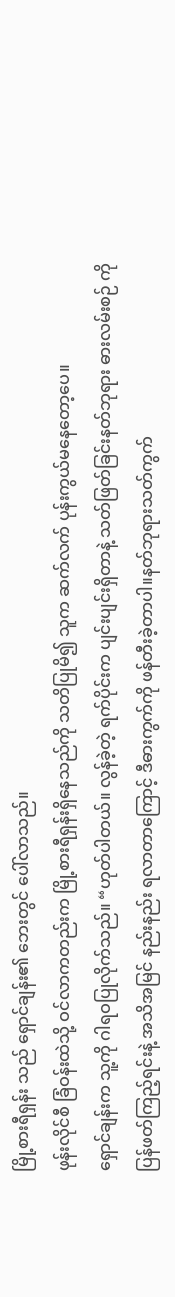မြို့စားရီရှန်း သည် ရှောင်ချန်း၏ ဘေးတွင် ပေါ်လာသည်။
ဖုန်းလိုင်စီ ခြံဝန်းထဲသို့ ဝင်လာကတည်းက မြို့စားရီရှန်းရှိနေသည်ကို သတိပြုမိ၍ သူက ဆက်လက် ပုန်းကွယ်မနေတော့ပေ။
ရှောင်ချန်းက သူ့ကို ဂါရဝပြုလိုက်သည်။ “ဟုတ်ပါတယ်။ လွန်ခဲ့တဲ့ ရက်ပိုင်းက ပျင်းပျင်းရှိတာနဲ့ သတ်ဖြတ်ခြင်းနတ်ဘုရား ဓားလမ်းစဉ် ကို ပြန်ဖတ်ကြည့်ရင်းနဲ့ အသိအမြင် နည်းနည်း ရလာတာကြောင့် ဒီဓားကွက်ကို ဖန်တီးခဲ့တာပါ။နတ်ဘုရားသတ်ကွက်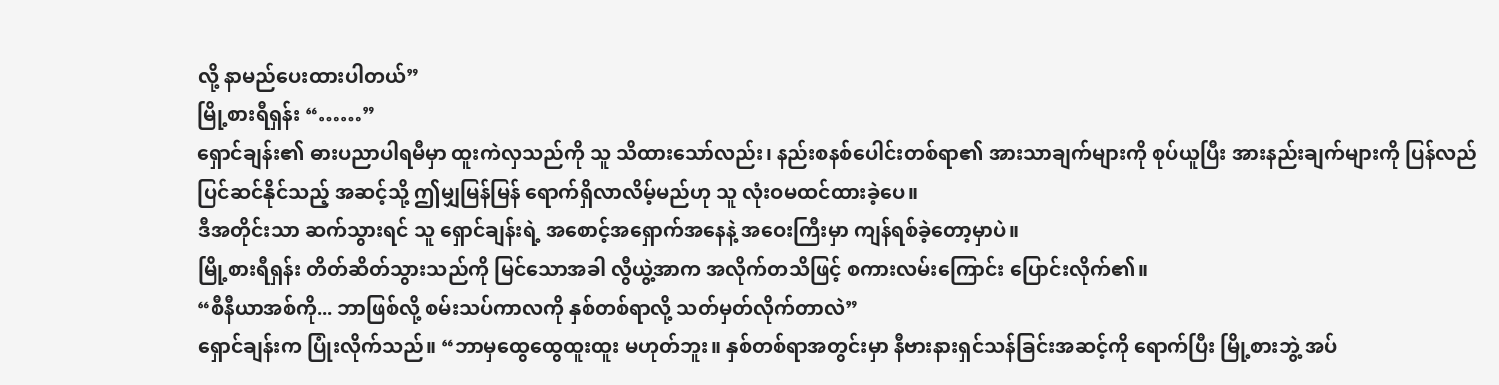လို့ နာမည်ပေးထားပါတယ်”
မြို့စားရီရှန်း “……”
ရှောင်ချန်း၏ ဓားပညာပါရမီမှာ ထူးကဲလှသည်ကို သူ သိထားသော်လည်း၊ နည်းစနစ်ပေါင်းတစ်ရာ၏ အားသာချက်များကို စုပ်ယူပြီး အားနည်းချက်များကို ပြန်လည်ပြင်ဆင်နိုင်သည့် အဆင့်သို့ ဤမျှမြန်မြန် ရောက်ရှိလာလိမ့်မည်ဟု သူ လုံးဝမထင်ထားခဲ့ပေ။
ဒီအတိုင်းသာ ဆက်သွားရင် သူ ရှောင်ချန်းရဲ့ အစောင့်အရှောက်အနေနဲ့ အဝေးကြီးမှာ ကျန်ရစ်ခဲ့တော့မှာပဲ။
မြို့စားရီရှန်း တိတ်ဆိတ်သွားသည်ကို မြင်သောအခါ လွီယွဲ့အာက အလိုက်တသိဖြင့် စကားလမ်းကြောင်း ပြောင်းလိုက်၏။
“စီနီယာအစ်ကို... ဘာဖြစ်လို့ စမ်းသပ်ကာလကို နှစ်တစ်ရာလို့ သတ်မှတ်လိုက်တာလဲ”
ရှောင်ချန်းက ပြုံးလိုက်သည်။ “ဘာမှထွေထွေထူးထူး မဟုတ်ဘူး။ နှစ်တစ်ရာအတွင်းမှာ နီဗားနားရှင်သန်ခြင်းအဆင့်ကို ရောက်ပြီး မြို့စားဘွဲ့ အပ်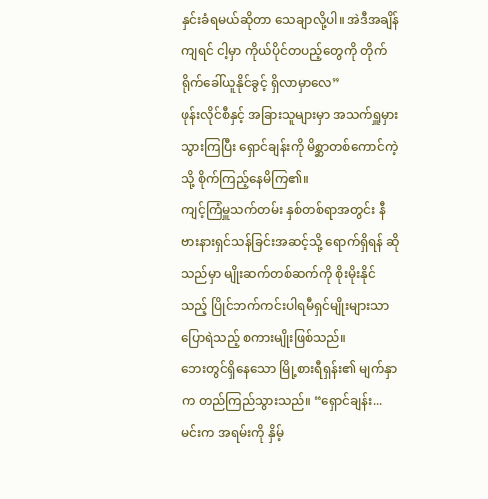နှင်းခံရမယ်ဆိုတာ သေချာလို့ပါ။ အဲဒီအချိန်ကျရင် ငါ့မှာ ကိုယ်ပိုင်တပည့်တွေကို တိုက်ရိုက်ခေါ်ယူနိုင်ခွင့် ရှိလာမှာလေ”
ဖုန်းလိုင်စီနှင့် အခြားသူများမှာ အသက်ရှူမှားသွားကြပြီး ရှောင်ချန်းကို မိစ္ဆာတစ်ကောင်ကဲ့သို့ စိုက်ကြည့်နေမိကြ၏။
ကျင့်ကြံမှူသက်တမ်း နှစ်တစ်ရာအတွင်း နီဗားနားရှင်သန်ခြင်းအဆင့်သို့ ရောက်ရှိရန် ဆိုသည်မှာ မျိုးဆက်တစ်ဆက်ကို စိုးမိုးနိုင်သည့် ပြိုင်ဘက်ကင်းပါရမီရှင်မျိုးများသာ ပြောရဲသည့် စကားမျိုးဖြစ်သည်။
ဘေးတွင်ရှိနေသော မြို့စားရီရှန်း၏ မျက်နှာက တည်ကြည်သွားသည်။ “ရှောင်ချန်း... မင်းက အရမ်းကို နှိမ့်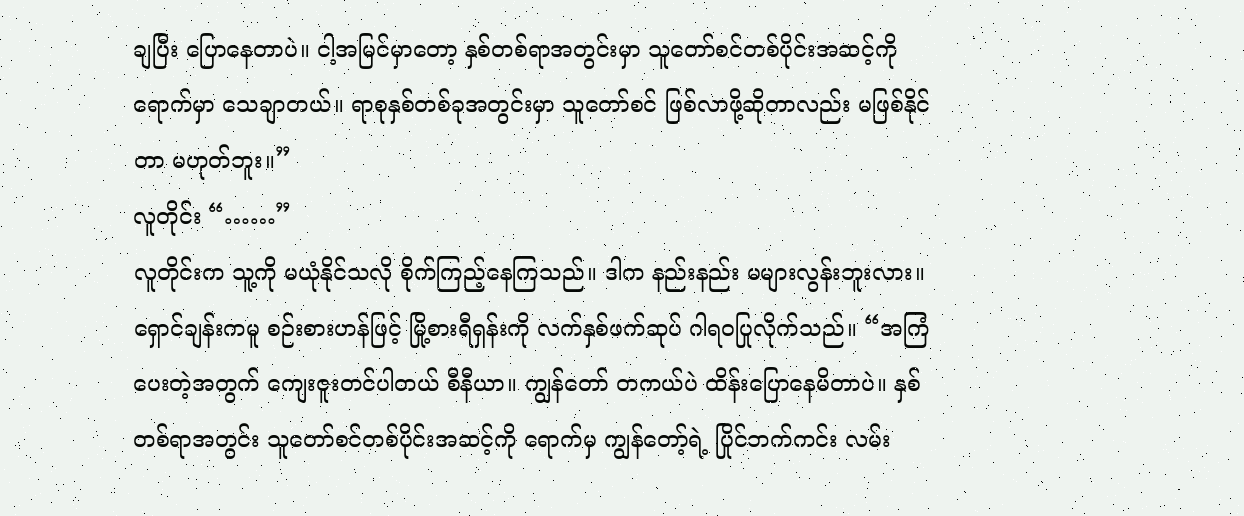ချပြီး ပြောနေတာပဲ။ ငါ့အမြင်မှာတော့ နှစ်တစ်ရာအတွင်းမှာ သူတော်စင်တစ်ပိုင်းအဆင့်ကို ရောက်မှာ သေချာတယ်။ ရာစုနှစ်တစ်ခုအတွင်းမှာ သူတော်စင် ဖြစ်လာဖို့ဆိုတာလည်း မဖြစ်နိုင်တာ မဟုတ်ဘူး။”
လူတိုင်း “……”
လူတိုင်းက သူ့ကို မယုံနိုင်သလို စိုက်ကြည့်နေကြသည်။ ဒါက နည်းနည်း မများလွန်းဘူးလား။
ရှောင်ချန်းကမူ စဉ်းစားဟန်ဖြင့် မြို့စားရီရှန်းကို လက်နှစ်ဖက်ဆုပ် ဂါရဝပြုလိုက်သည်။ “အကြံပေးတဲ့အတွက် ကျေးဇူးတင်ပါတယ် စီနီယာ။ ကျွန်တော် တကယ်ပဲ ထိန်းပြောနေမိတာပဲ။ နှစ်တစ်ရာအတွင်း သူတော်စင်တစ်ပိုင်းအဆင့်ကို ရောက်မှ ကျွန်တော့်ရဲ့ ပြိုင်ဘက်ကင်း လမ်း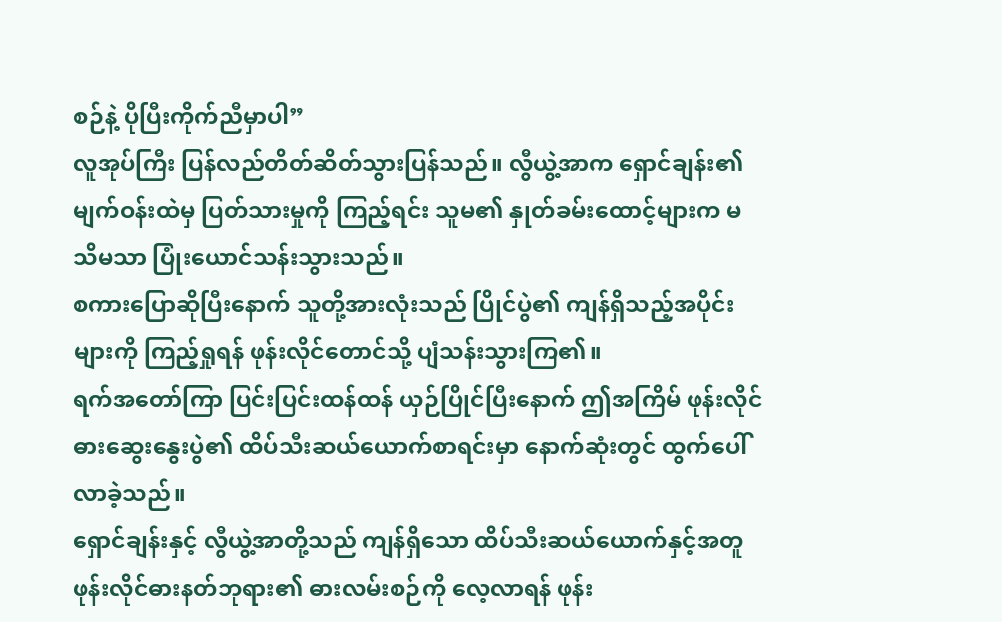စဉ်နဲ့ ပိုပြီးကိုက်ညီမှာပါ”
လူအုပ်ကြီး ပြန်လည်တိတ်ဆိတ်သွားပြန်သည်။ လွီယွဲ့အာက ရှောင်ချန်း၏ မျက်ဝန်းထဲမှ ပြတ်သားမှုကို ကြည့်ရင်း သူမ၏ နှုတ်ခမ်းထောင့်များက မသိမသာ ပြုံးယောင်သန်းသွားသည်။
စကားပြောဆိုပြီးနောက် သူတို့အားလုံးသည် ပြိုင်ပွဲ၏ ကျန်ရှိသည့်အပိုင်းများကို ကြည့်ရှုရန် ဖုန်းလိုင်တောင်သို့ ပျံသန်းသွားကြ၏။
ရက်အတော်ကြာ ပြင်းပြင်းထန်ထန် ယှဉ်ပြိုင်ပြီးနောက် ဤအကြိမ် ဖုန်းလိုင်ဓားဆွေးနွေးပွဲ၏ ထိပ်သီးဆယ်ယောက်စာရင်းမှာ နောက်ဆုံးတွင် ထွက်ပေါ်လာခဲ့သည်။
ရှောင်ချန်းနှင့် လွီယွဲ့အာတို့သည် ကျန်ရှိသော ထိပ်သီးဆယ်ယောက်နှင့်အတူ ဖုန်းလိုင်ဓားနတ်ဘုရား၏ ဓားလမ်းစဉ်ကို လေ့လာရန် ဖုန်း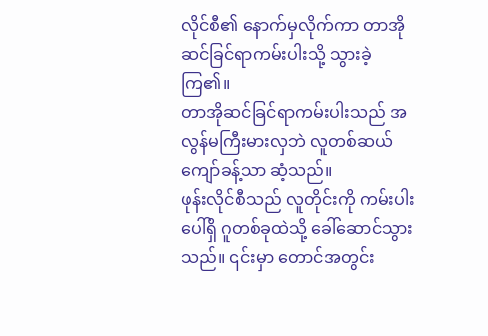လိုင်စီ၏ နောက်မှလိုက်ကာ တာအိုဆင်ခြင်ရာကမ်းပါးသို့ သွားခဲ့ကြ၏။
တာအိုဆင်ခြင်ရာကမ်းပါးသည် အလွန်မကြီးမားလှဘဲ လူတစ်ဆယ်ကျော်ခန့်သာ ဆံ့သည်။
ဖုန်းလိုင်စီသည် လူတိုင်းကို ကမ်းပါးပေါ်ရှိ ဂူတစ်ခုထဲသို့ ခေါ်ဆောင်သွားသည်။ ၎င်းမှာ တောင်အတွင်း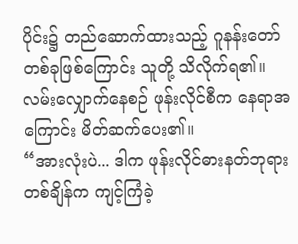ပိုင်း၌ တည်ဆောက်ထားသည့် ဂူနန်းတော်တစ်ခုဖြစ်ကြောင်း သူတို့ သိလိုက်ရ၏။
လမ်းလျှောက်နေစဉ် ဖုန်းလိုင်စီက နေရာအကြောင်း မိတ်ဆက်ပေး၏။
“အားလုံးပဲ... ဒါက ဖုန်းလိုင်ဓားနတ်ဘုရား တစ်ချိန်က ကျင့်ကြံခဲ့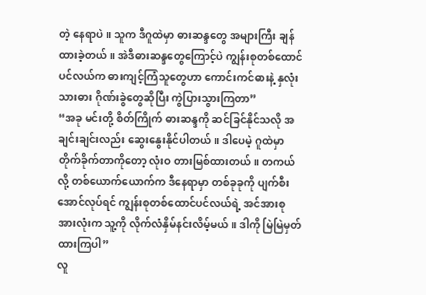တဲ့ နေရာပဲ။ သူက ဒီဂူထဲမှာ ဓားဆန္ဒတွေ အများကြီး ချန်ထားခဲ့တယ်။ အဲဒီဓားဆန္ဒတွေကြောင့်ပဲ ကျွန်းစုတစ်ထောင်ပင်လယ်က ဓားကျင့်ကြံသူတွေဟာ ကောင်းကင်ဓားနဲ့ နှလုံးသားဓား ဂိုဏ်းခွဲတွေဆိုပြီး ကွဲပြားသွားကြတာ”
“အခု မင်းတို့ စိတ်ကြိုက် ဓားဆန္ဒကို ဆင်ခြင်နိုင်သလို အချင်းချင်းလည်း ဆွေးနွေးနိုင်ပါတယ်။ ဒါပေမဲ့ ဂူထဲမှာ တိုက်ခိုက်တာကိုတော့ လုံးဝ တားမြစ်ထားတယ်။ တကယ်လို့ တစ်ယောက်ယောက်က ဒီနေရာမှာ တစ်ခုခုကို ပျက်စီးအောင်လုပ်ရင် ကျွန်းစုတစ်ထောင်ပင်လယ်ရဲ့ အင်အားစုအားလုံးက သူ့ကို လိုက်လံနှိမ်နင်းလိမ့်မယ်။ ဒါကို မြဲမြဲမှတ်ထားကြပါ”
လူ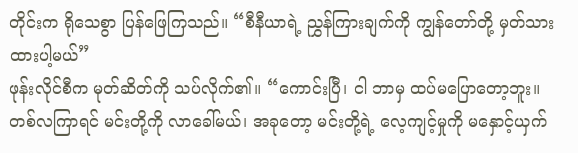တိုင်းက ရိုသေစွာ ပြန်ဖြေကြသည်။ “စီနီယာရဲ့ ညွှန်ကြားချက်ကို ကျွန်တော်တို့ မှတ်သားထားပါ့မယ်”
ဖုန်းလိုင်စီက မုတ်ဆိတ်ကို သပ်လိုက်၏။ “ကောင်းပြီ၊ ငါ ဘာမှ ထပ်မပြောတော့ဘူး။ တစ်လကြာရင် မင်းတို့ကို လာခေါ်မယ်၊ အခုတော့ မင်းတို့ရဲ့ လေ့ကျင့်မှုကို မနှောင့်ယှက်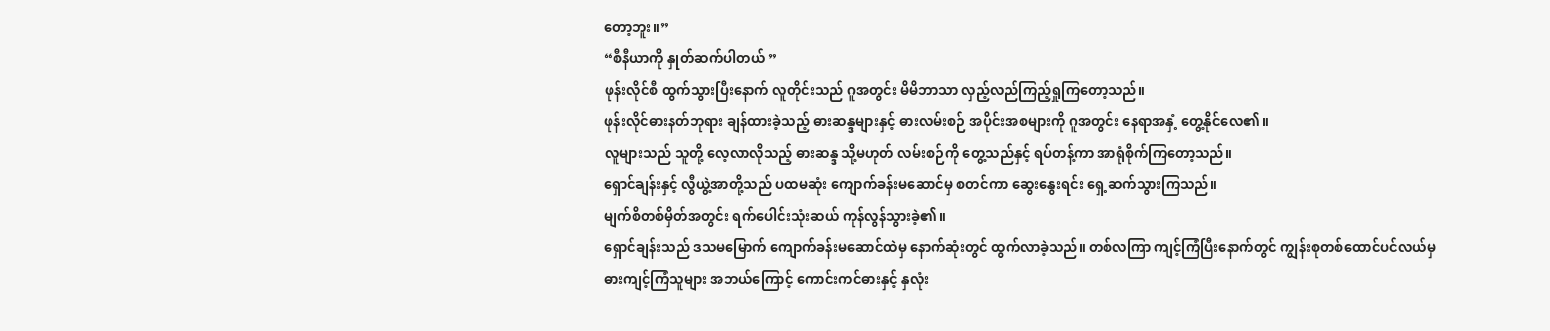တော့ဘူး။”
“စီနီယာကို နှုတ်ဆက်ပါတယ် ”
ဖုန်းလိုင်စီ ထွက်သွားပြီးနောက် လူတိုင်းသည် ဂူအတွင်း မိမိဘာသာ လှည့်လည်ကြည့်ရှုကြတော့သည်။
ဖုန်းလိုင်ဓားနတ်ဘုရား ချန်ထားခဲ့သည့် ဓားဆန္ဒများနှင့် ဓားလမ်းစဉ် အပိုင်းအစများကို ဂူအတွင်း နေရာအနှံ့ တွေ့နိုင်လေ၏။
လူများသည် သူတို့ လေ့လာလိုသည့် ဓားဆန္ဒ သို့မဟုတ် လမ်းစဉ်ကို တွေ့သည်နှင့် ရပ်တန့်ကာ အာရုံစိုက်ကြတော့သည်။
ရှောင်ချန်းနှင့် လွီယွဲ့အာတို့သည် ပထမဆုံး ကျောက်ခန်းမဆောင်မှ စတင်ကာ ဆွေးနွေးရင်း ရှေ့ဆက်သွားကြသည်။
မျက်စိတစ်မှိတ်အတွင်း ရက်ပေါင်းသုံးဆယ် ကုန်လွန်သွားခဲ့၏။
ရှောင်ချန်းသည် ဒသမမြောက် ကျောက်ခန်းမဆောင်ထဲမှ နောက်ဆုံးတွင် ထွက်လာခဲ့သည်။ တစ်လကြာ ကျင့်ကြံပြီးနောက်တွင် ကျွန်းစုတစ်ထောင်ပင်လယ်မှ ဓားကျင့်ကြံသူများ အဘယ်ကြောင့် ကောင်းကင်ဓားနှင့် နှလုံး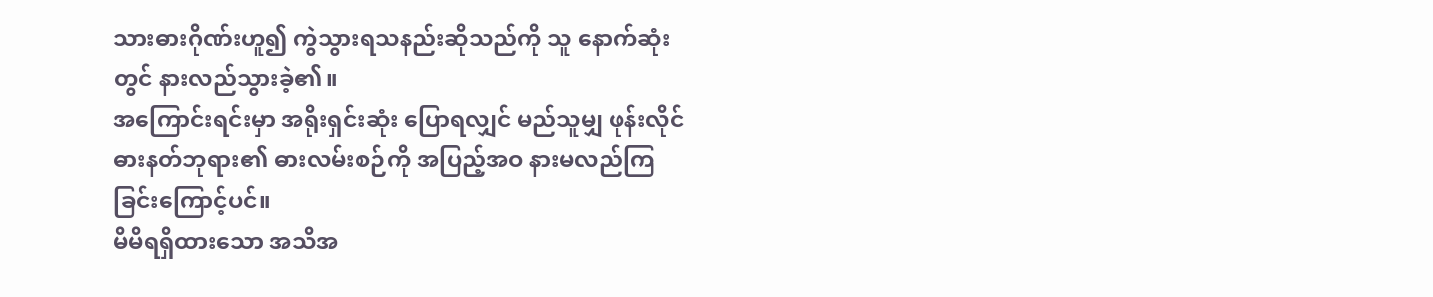သားဓားဂိုဏ်းဟူ၍ ကွဲသွားရသနည်းဆိုသည်ကို သူ နောက်ဆုံးတွင် နားလည်သွားခဲ့၏။
အကြောင်းရင်းမှာ အရိုးရှင်းဆုံး ပြောရလျှင် မည်သူမျှ ဖုန်းလိုင်ဓားနတ်ဘုရား၏ ဓားလမ်းစဉ်ကို အပြည့်အဝ နားမလည်ကြခြင်းကြောင့်ပင်။
မိမိရရှိထားသော အသိအ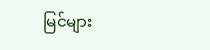မြင်များ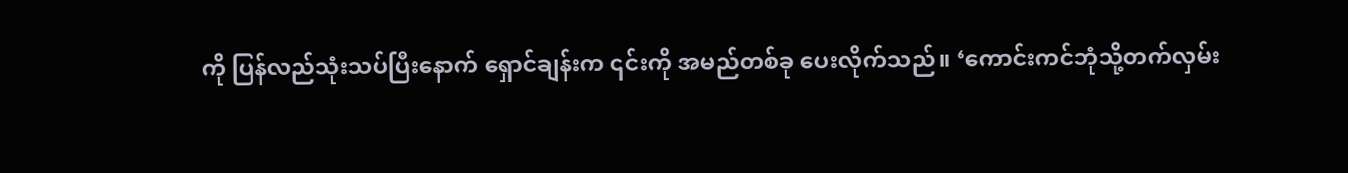ကို ပြန်လည်သုံးသပ်ပြီးနောက် ရှောင်ချန်းက ၎င်းကို အမည်တစ်ခု ပေးလိုက်သည်။ ‘ကောင်းကင်ဘုံသို့တက်လှမ်း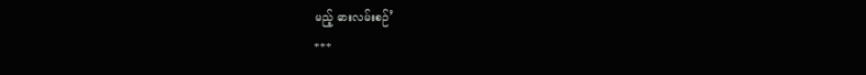မည့် ဓားလမ်းစဉ်’
***